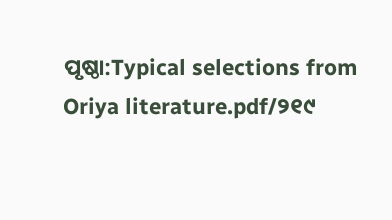ପୃଷ୍ଠା:Typical selections from Oriya literature.pdf/୨୧୯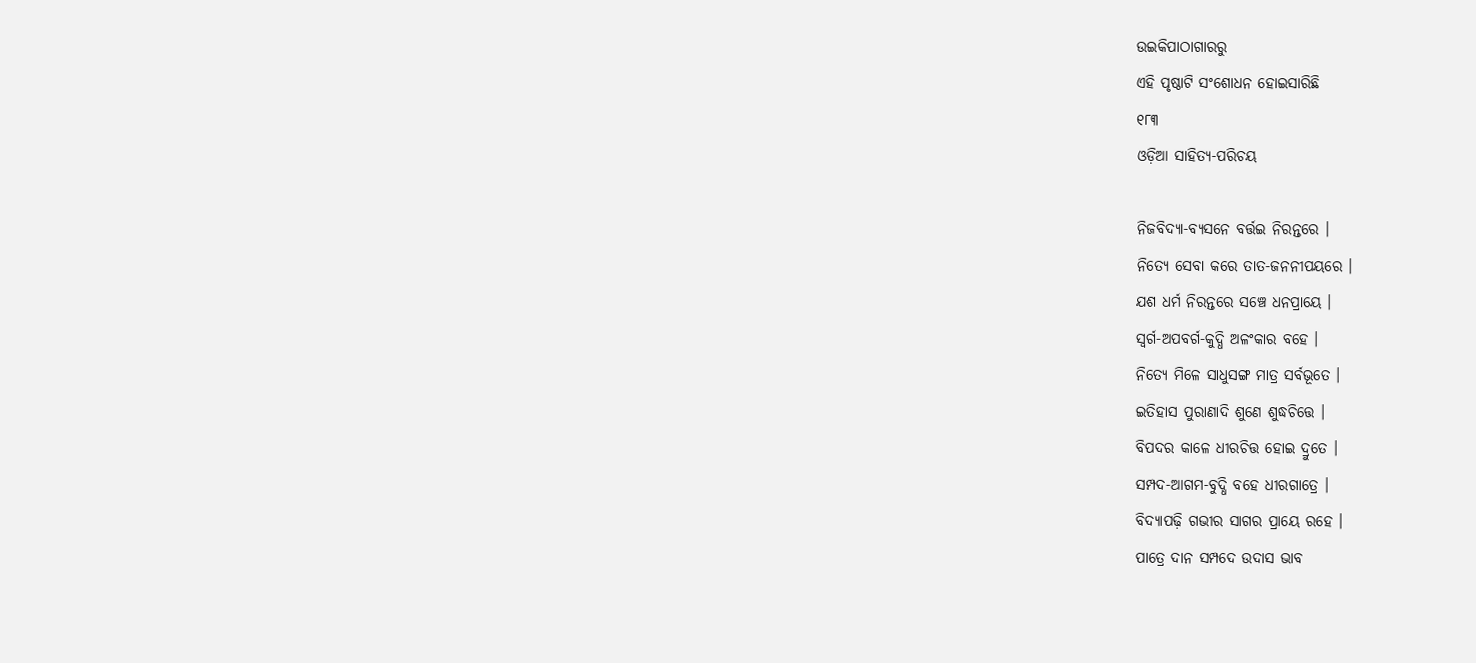ଉଇକିପାଠାଗାର‌ରୁ
ଏହି ପୃଷ୍ଠାଟି ସଂଶୋଧନ ହୋଇସାରିଛି
୧୮୩
ଓଡ଼ିଆ ସାହିତ୍ୟ-ପରିଚୟ

ନିଜବିଦ୍ୟା-ବ୍ୟସନେ ବର୍ତ୍ତଇ ନିରନ୍ତରେ ।
ନିତ୍ୟେ ସେବା କରେ ତାତ-ଜନନୀପୟରେ ।
ଯଶ ଧର୍ମ ନିରନ୍ତରେ ସଞ୍ଚେ ଧନପ୍ରାୟେ ।
ସ୍ୱର୍ଗ-ଅପବର୍ଗ-କୁଦ୍ଧି ଅଳଂକାର ବ‌ହେ ।
ନିତ୍ୟେ ମିଳେ ସାଧୁସଙ୍ଗ ମାତ୍ର ସର୍ବଭୂତେ ।
ଇତିହାସ ପୁରାଣାଦି ଶୁଣେ ଶୁଦ୍ଧଚିତ୍ତେ ।
ବିପଦର କାଳେ ଧୀରଚିତ୍ତ ହୋଇ ଦ୍ରୁତେ ।
ସମ୍ପଦ-ଆଗମ-ବୁଦ୍ଧି ବ‌ହେ ଧୀରଗାତ୍ରେ ।
ବିଦ୍ୟାପଢ଼ି ଗଭୀର ସାଗର ପ୍ରାୟେ ରହେ ।
ପାତ୍ରେ ଦାନ ସମ୍ପଦେ ଉଦାସ ଭାବ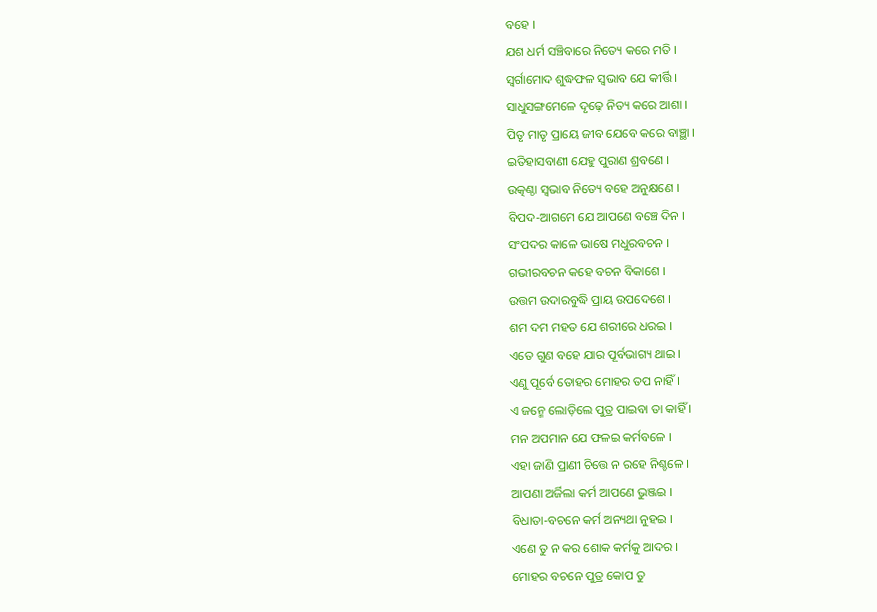ବ‌ହେ ।
ଯଶ ଧର୍ମ ସଞ୍ଚିବାରେ ନିତ୍ୟେ କରେ ମତି ।
ସ୍ୱର୍ଗାମୋଦ ଶୁଦ୍ଧଫଳ ସ୍ୱଭାବ ଯେ କୀର୍ତ୍ତି ।
ସାଧୁସଙ୍ଗମେଳେ ଦୃଢ଼େ ନିତ୍ୟ କରେ ଆଶା ।
ପିତୃ ମାତୃ ପ୍ରାୟେ ଜୀବ ଯେବେ କରେ ବାଞ୍ଛା ।
ଇତିହାସବାଣୀ ଯେହୁ ପୁରାଣ ଶ୍ରବଣେ ।
ଉତ୍କଣ୍ଠା ସ୍ୱଭାବ ନିତ୍ୟେ ବ‌ହେ ଅନୁକ୍ଷଣେ ।
ବିପଦ-ଆଗମେ ଯେ ଆପଣେ ବଞ୍ଚେ ଦିନ ।
ସଂପଦର କାଳେ ଭାଷେ ମଧୁରବଚନ ।
ଗଭୀରବଚନ କ‌ହେ ବଚନ ବିକାଶେ ।
ଉତ୍ତମ ଉଦାରବୁଦ୍ଧି ପ୍ରାୟ ଉପଦେଶେ ।
ଶମ ଦମ ମ‌ହତ ଯେ ଶରୀରେ ଧରଇ ।
ଏତେ ଗୁଣ ବ‌ହେ ଯାର ପୂର୍ବଭାଗ୍ୟ ଥାଇ ।
ଏଣୁ ପୂର୍ବେ ତୋହର ମୋହର ତପ ନାହିଁ ।
ଏ ଜନ୍ମେ ଲୋଡ଼ିଲେ ପୁତ୍ର ପାଇବା ତା କାହିଁ ।
ମନ ଅପମାନ ଯେ ଫଳଇ କର୍ମ‌ବଳେ ।
ଏହା ଜାଣି ପ୍ରାଣୀ ଚିତ୍ତେ ନ ରହେ ନିଶ୍ଚଳେ ।
ଆପଣା ଅର୍ଜିଲା କର୍ମ ଆପଣେ ଭୁଞ୍ଜଇ ।
ବିଧାତା-ବଚନେ କର୍ମ ଅନ୍ୟଥା ନୁହଇ ।
ଏଣେ ତୁ ନ କର ଶୋକ କର୍ମକୁ ଆଦର ।
ମୋହର ବଚନେ ପୁତ୍ର କୋପ ତୁ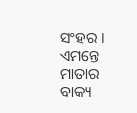ସଂହର ।
ଏମନ୍ତେ ମାତାର ବାକ୍ୟ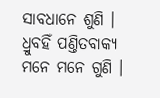ସାବଧାନେ ଶୁଣି ।
ଧ୍ରୁବ‌ହିଁ ପଣ୍ତିତବାକ୍ୟ ମନେ ମନେ ଗୁଣି ।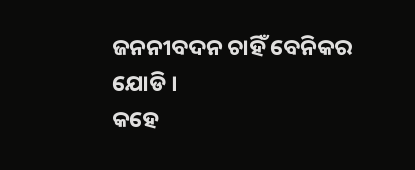ଜନନୀବଦନ ଚାହିଁ ବେନିକର ଯୋଡି ।
କ‌ହେ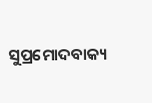ସୁପ୍ରମୋଦବାକ୍ୟ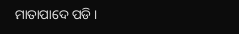ମାତାପାଦେ ପଡି ।